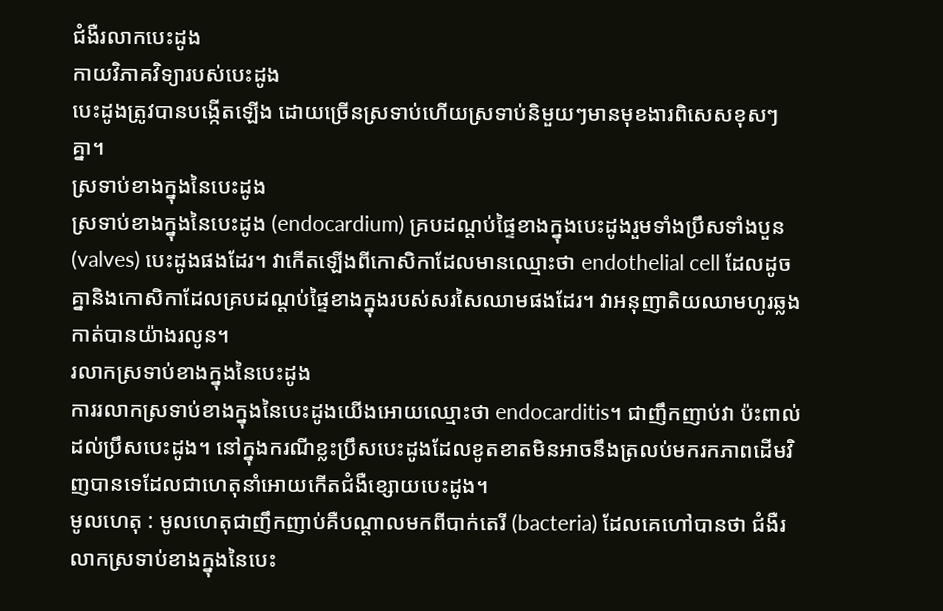ជំងឺរលាកបេះដូង
កាយវិភាគវិទ្យារបស់បេះដូង
បេះដូងត្រូវបានបង្កើតឡើង ដោយច្រើនស្រទាប់ហើយស្រទាប់និមួយៗមានមុខងារពិសេសខុសៗគ្នា។
ស្រទាប់ខាងក្នុងនៃបេះដូង
ស្រទាប់ខាងក្នុងនៃបេះដូង (endocardium) គ្របដណ្តប់ផ្ទៃខាងក្នុងបេះដូងរួមទាំងប្រឹសទាំងបួន (valves) បេះដូងផងដែរ។ វាកើតឡើងពីកោសិកាដែលមានឈ្មោះថា endothelial cell ដែលដូចគ្នានិងកោសិកាដែលគ្របដណ្តប់ផ្ទៃខាងក្នុងរបស់សរសៃឈាមផងដែរ។ វាអនុញាតិយឈាមហូរឆ្លងកាត់បានយ៉ាងរលូន។
រលាកស្រទាប់ខាងក្នុងនៃបេះដូង
ការរលាកស្រទាប់ខាងក្នុងនៃបេះដូងយើងអោយឈ្មោះថា endocarditis។ ជាញឹកញាប់វា ប៉ះពាល់ដល់ប្រឹសបេះដូង។ នៅក្នុងករណីខ្លះប្រឹសបេះដូងដែលខូតខាតមិនអាចនឹងត្រលប់មករកភាពដើមវិញបានទេដែលជាហេតុនាំអោយកើតជំងឺខ្សោយបេះដូង។
មូលហេតុ : មូលហេតុជាញឹកញាប់គឺបណ្តាលមកពីបាក់តេរី (bacteria) ដែលគេហៅបានថា ជំងឺរលាកស្រទាប់ខាងក្នុងនៃបេះ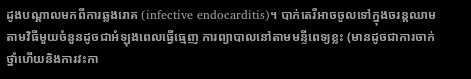ដូងបណ្តាលមកពីការឆ្លងរោគ (infective endocarditis)។ បាក់តេរីអាចចូលទៅក្នុងចរន្តឈាមតាមវិធីមួយចំនួនដូចជាអំឡុងពេលធ្វើធ្មេញ ការព្យាបាលនៅតាមមន្ទីពេទ្យខ្លះ (មានដូចជាការចាក់ថ្នាំហើយនិងការវះកា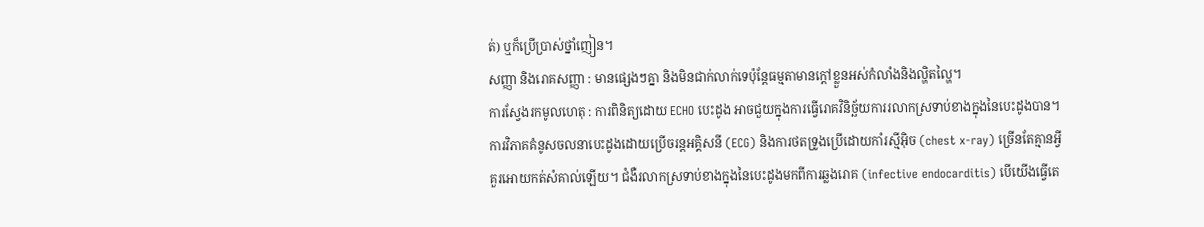ត់) ឬក៏ប្រើប្រាស់ថ្នាំញៀន។
សញ្ញា និងរោគសញ្ញា : មានផ្សេងៗគ្នា និងមិនជាក់លាក់ទេប៉ុន្តែធម្មតាមានក្តៅខ្លួនអស់កំលាំងនិងល្ហិតល្ហៃ។
ការស្វែងរកមូលហេតុ : ការពិនិត្យដោយ ECHO បេះដូង អាចជួយក្នុងការធ្វើរោគវិនិច្ឆ័យការរលាកស្រទាប់ខាងក្នុងនៃបេះដូងបាន។ ការវិភាគគំនូសចលនាបេះដូងដោយប្រើចរន្តអគ្គិសនី (ECG) និងការថតទ្រូងប្រើដោយកាំរស្មីអ៊ិច (chest x-ray) ច្រើនតែគ្មានអ្វីគួរអោយកត់សំគាល់ឡើយ។ ជំងឺរលាកស្រទាប់ខាងក្នុងនៃបេះដូងមកពីការឆ្លងរោគ (infective endocarditis) បើយើងធ្វើតេ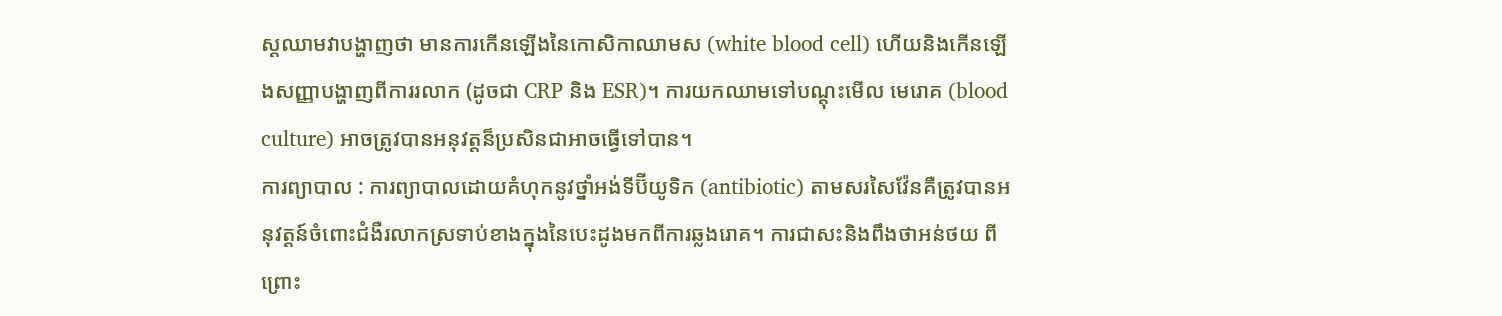ស្តឈាមវាបង្ហាញថា មានការកើនឡើងនៃកោសិកាឈាមស (white blood cell) ហើយនិងកើនឡើងសញ្ញាបង្ហាញពីការរលាក (ដូចជា CRP និង ESR)។ ការយកឈាមទៅបណ្ដុះមើល មេរោគ (blood culture) អាចត្រូវបានអនុវត្តន៏ប្រសិនជាអាចធ្វើទៅបាន។
ការព្យាបាល : ការព្យាបាលដោយគំហុកនូវថ្នាំអង់ទីប៊ីយូទិក (antibiotic) តាមសរសៃវ៉ែនគឺត្រូវបានអនុវត្តន៍ចំពោះជំងឺរលាកស្រទាប់ខាងក្នុងនៃបេះដូងមកពីការឆ្លងរោគ។ ការជាសះនិងពឹងថាអន់ថយ ពីព្រោះ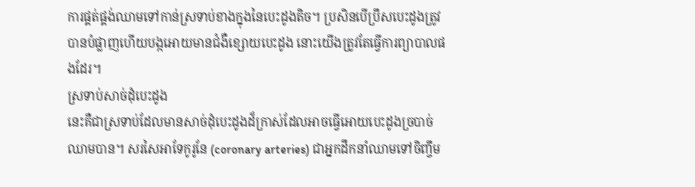ការផ្គត់ផ្គង់ឈាមទៅកាន់ស្រទាប់ខាងក្នុងនៃបេះដូងតិច។ ប្រសិនបើប្រឹសបេះដូងត្រូវបានបំផ្លាញហើយបង្កអោយមានជំងឺខ្សោយបេះដូង នោះយើងត្រូវតែធ្វើការព្យាបាលផងដែរ។
ស្រទាប់សាច់ដុំបេះដូង
នេះគឺជាស្រទាប់ដែលមានសាច់ដុំបេះដូងដ៏ក្រាស់ដែលអាចធ្វើអោយបេះដូងច្របាច់ឈាមបាន។ សរសៃអាទែកូរូនែ (coronary arteries) ជាអ្នកដឹកនាំឈាមទៅចិញ្ចឹម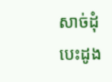សាច់ដុំបេះដូង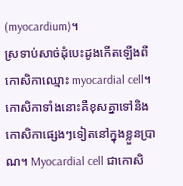(myocardium)។
ស្រទាប់សាច់ដុំបេះដូងកើតឡើងពីកោសិកាឈ្មោះ myocardial cell។ កោសិកាទាំងនោះគឺខុសគ្នាទៅនិងកោសិកាផ្សេងៗទៀតនៅក្នុងខ្លួនប្រាណ។ Myocardial cell ជាកោសិ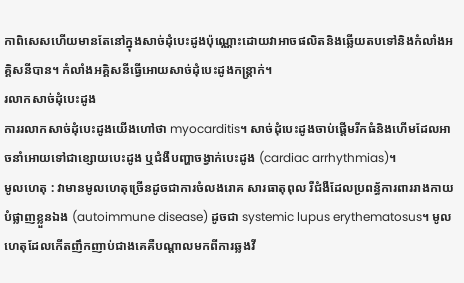កាពិសេសហើយមានតែនៅក្នុងសាច់ដុំបេះដូងប៉ុណ្ណោះដោយវាអាចផលិតនិងឆ្លើយតបទៅនិងកំលាំងអគ្គិសនីបាន។ កំលាំងអគ្គិសនីធ្វើអោយសាច់ដុំបេះដូងកន្រ្តាក់។
រលាកសាច់ដុំបេះដូង
ការរលាកសាច់ដុំបេះដូងយើងហៅថា myocarditis។ សាច់ដុំបេះដូងចាប់ផ្តើមរីកធំនិងហើមដែលអាចនាំអោយទៅជាខ្សោយបេះដូង ឬជំងឺបញ្ហាចង្វាក់បេះដូង (cardiac arrhythmias)។
មូលហេតុ : វាមានមូលហេតុច្រើនដូចជាការចំលងរោគ សារធាតុពុល រឺជំងឺដែលប្រពន្ធ័ការពាររាងកាយបំផ្លាញខ្លួនឯង (autoimmune disease) ដូចជា systemic lupus erythematosus។ មូលហេតុដែលកើតញឹកញាប់ជាងគេគឺបណ្តាលមកពីការឆ្លងវី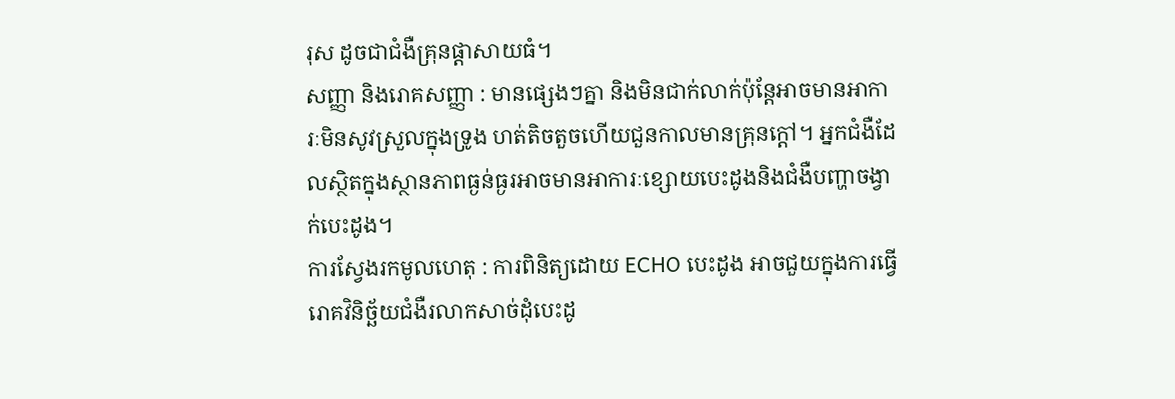រុស ដូចជាជំងឺគ្រុនផ្ដាសាយធំ។
សញ្ញា និងរោគសញ្ញា : មានផ្សេងៗគ្នា និងមិនជាក់លាក់ប៉ុនែ្តអាចមានអាការៈមិនសូវស្រួលក្នុងទ្រូង ហត់តិចតួចហើយជួនកាលមានគ្រុនក្តៅ។ អ្នកជំងឺដែលស្ថិតក្នុងស្ថានភាពធ្ងន់ធ្ងរអាចមានអាការៈខ្សោយបេះដូងនិងជំងឺបញ្ហាចង្វាក់បេះដូង។
ការស្វែងរកមូលហេតុ : ការពិនិត្យដោយ ECHO បេះដូង អាចជួយក្នុងការធ្វើរោគវិនិច្ឆ័យជំងឺរលាកសាច់ដុំបេះដូ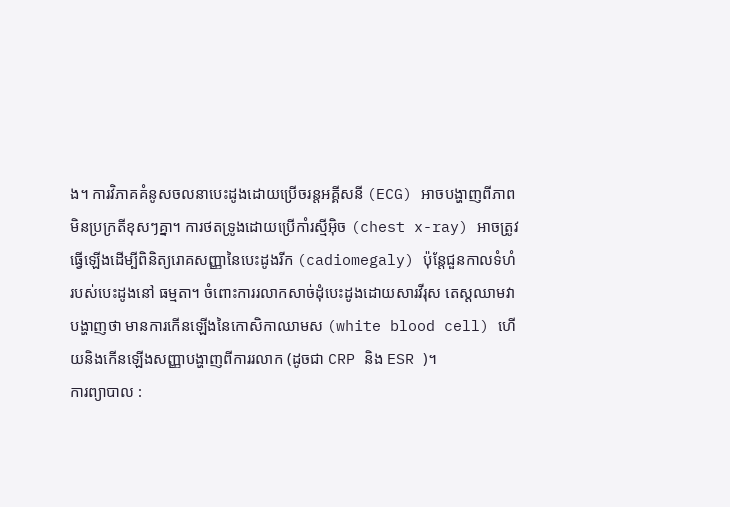ង។ ការវិភាគគំនូសចលនាបេះដូងដោយប្រើចរន្តអគ្គីសនី (ECG) អាចបង្ហាញពីភាពមិនប្រក្រតីខុសៗគ្នា។ ការថតទ្រូងដោយប្រើកាំរស្មីអ៊ិច (chest x-ray) អាចត្រូវធ្វើឡើងដើម្បីពិនិត្យរោគសញ្ញានៃបេះដូងរីក (cadiomegaly) ប៉ុន្តែជួនកាលទំហំរបស់បេះដូងនៅ ធម្មតា។ ចំពោះការរលាកសាច់ដុំបេះដូងដោយសារវីរុស តេស្តឈាមវាបង្ហាញថា មានការកើនឡើងនៃកោសិកាឈាមស (white blood cell) ហើយនិងកើនឡើងសញ្ញាបង្ហាញពីការរលាក (ដូចជា CRP និង ESR )។
ការព្យាបាល :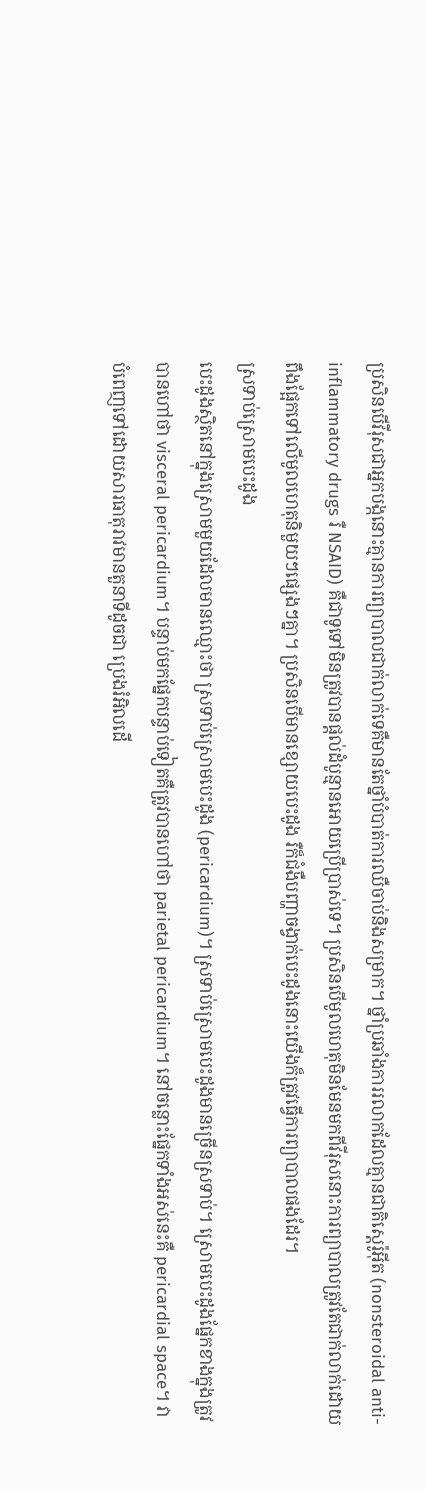ប្រសិនបើវីរុសជាអ្នកបង្កនោះគ្មានការព្យាបាលជាក់លាក់ទេគឺមានតែថ្នាំបំបាត់ការឈឺចាប់និងសម្រាក។ ថ្នាំប្រឆាំងការរលាកដែលគ្មានជាតិស្តេរ៉ូអ៊ីត (nonsteroidal anti-inflammatory drugs រឺ NSAID) គឺជាទូទៅមិនត្រូវបានផ្ដល់ដំបូន្មានអោយប្រើប្រាស់ទេ។ ប្រសិនបើមូលហេតុមិនមែនមកពីវីរុសនោះការព្យាបាលត្រូវតែជាក់លាក់ដោយពឹងផ្អែកទៅលើមូលហេតុនិមួយៗផ្សេងៗគ្នា។ ប្រសិនបើមានខ្សោយបេះដូង រឺក៏ជំងឺបញ្ហាចង្វាក់បេះដូងនោះយើងក៏ត្រូវធ្វើការព្យាបាលផងដែរ។
ស្រទាប់ស្រោមបេះដូង
បេះដូងស្ថិតនៅក្នុងស្រោមមួយដែលមានឈ្មោះថា ស្រទាប់ស្រោមបេះដូង (pericardium)។ ស្រទាប់ស្រោមបេះដូងមានច្រើនស្រទាប់។ ស្រោមបេះដូងផ្នែកខាងក្នុងត្រូវបានហៅថា visceral pericardium។ បន្ទាប់មកផ្នែកបន្ទាប់ទៀតគឺត្រូវបានហៅថា parietal pericardium។ នៅចន្លោះផ្នែកទាំងអស់នេះគឺ pericardial space។ វាបំពេញទៅដោយសារធាតុរាវមានតួនាទីដូចជា ប្រេងរំអិលដើ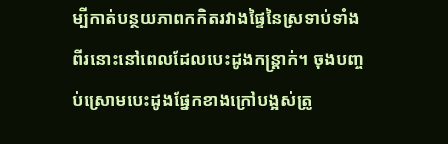ម្បីកាត់បន្ថយភាពកកិតរវាងផ្ទៃនៃស្រទាប់ទាំងពីរនោះនៅពេលដែលបេះដូងកន្រ្តាក់។ ចុងបញ្ចប់ស្រោមបេះដូងផ្នែកខាងក្រៅបង្អស់ត្រូ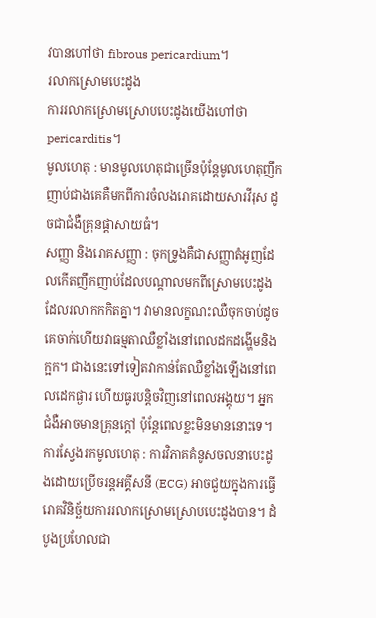វបានហៅថា fibrous pericardium។
រលាកស្រោមបេះដូង
ការរលាកស្រោមស្រោបបេះដូងយើងហៅថា pericarditis។
មូលហេតុ : មានមូលហេតុជាច្រើនប៉ុន្តែមូលហេតុញឹកញាប់ជាងគេគឺមកពីការចំលងរោគដោយសារវីរុស ដូចជាជំងឺគ្រុនផ្ដាសាយធំ។
សញ្ញា និងរោគសញ្ញា : ចុកទ្រូងគឺជាសញ្ញាតំអូញដែលកើតញឹកញាប់ដែលបណ្តាលមកពីស្រោមបេះដូងដែលរលាកកកិតគ្នា។ វាមានលក្ខណះឈឺចុកចាប់ដូចគេចាក់ហើយវាធម្មតាឈឺខ្លាំងនៅពេលដកដង្ហើមនិងក្អក។ ជាងនេះទៅទៀតវាកាន់តែឈឺខ្លាំងឡើងនៅពេលដេកផ្ងារ ហើយធូរបន្តិចវិញនៅពេលអង្គុយ។ អ្នកជំងឺអាចមានគ្រុនក្តៅ ប៉ុន្តែពេលខ្លះមិនមាននោះទេ។
ការស្វែងរកមូលហេតុ : ការវិភាគគំនូសចលនាបេះដូងដោយប្រើចរន្តអគ្គីសនី (ECG) អាចជួយក្នុងការធ្វើរោគវិនិច្ឆ័យការរលាកស្រោមស្រោបបេះដូងបាន។ ដំបូងប្រហែលជា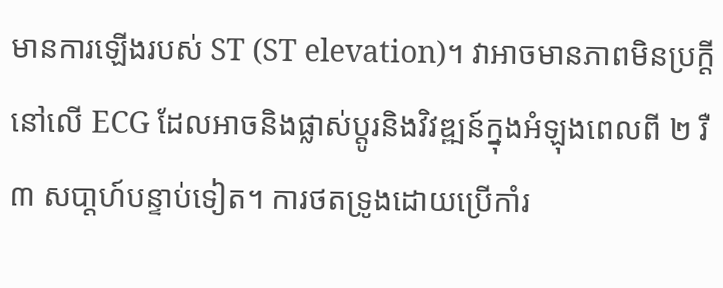មានការឡើងរបស់ ST (ST elevation)។ វាអាចមានភាពមិនប្រក្តីនៅលើ ECG ដែលអាចនិងផ្លាស់ប្តូរនិងវិវឌ្ឍន៍ក្នុងអំឡុងពេលពី ២ រឺ ៣ សបា្តហ៍បន្ទាប់ទៀត។ ការថតទ្រូងដោយប្រើកាំរ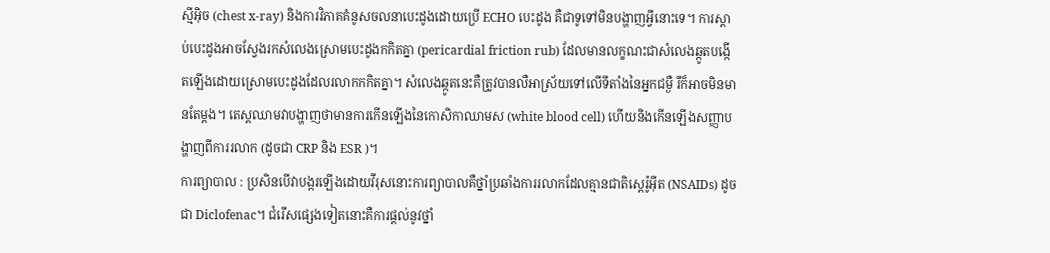ស្មីអ៊ិច (chest x-ray) និងការវិភាគគំនូសចលនាបេះដូងដោយប្រើ ECHO បេះដូង គឺជាទូទៅមិនបង្ហាញអ្វីនោះទេ។ ការស្តាប់បេះដូងអាចស្វែងរកសំលេងស្រោមបេះដូងកកិតគ្នា (pericardial friction rub) ដែលមានលក្ខណះជាសំលេងឆ្កូតបង្កើតឡើងដោយស្រោមបេះដូងដែលរលាកកកិតគ្នា។ សំលេងឆ្កូតនេះគឺត្រូវបានលឺអាស្រ័យទៅលើទីតាំងនៃអ្នកជម្ងឺ រឺក៏អាចមិនមានតែម្តង។ តេស្តឈាមវាបង្ហាញថាមានការកើនឡើងនៃកោសិកាឈាមស (white blood cell) ហើយនិងកើនឡើងសញ្ញាបង្ហាញពីការរលាក (ដូចជា CRP និង ESR )។
ការព្យាបាល : ប្រសិនបើវាបង្ករឡើងដោយវីរុសនោះការព្យាបាលគឺថ្នាំប្រឆាំងការរលាកដែលគ្មានជាតិស្តេរ៉ូអ៊ីត (NSAIDs) ដូចជា Diclofenac។ ជំរើសផ្សេងទៀតនោះគឺការផ្តល់នូវថ្នាំ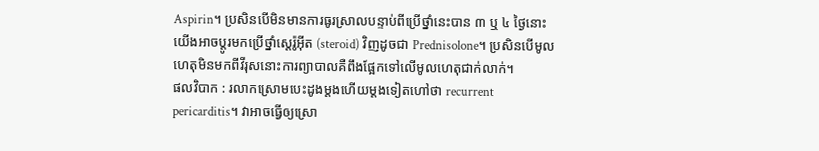Aspirin។ ប្រសិនបើមិនមានការធូរស្រាលបន្ទាប់ពីប្រើថ្នាំនេះបាន ៣ ឬ ៤ ថ្ងៃនោះយើងអាចប្តូរមកប្រើថ្នាំស្តេរ៉ូអ៊ីត (steroid) វិញដូចជា Prednisolone។ ប្រសិនបើមូលហេតុមិនមកពីវីរុសនោះការព្យាបាលគឺពឹងផ្អែកទៅលើមូលហេតុជាក់លាក់។
ផលវិបាក : រលាកស្រោមបេះដូងម្តងហើយម្តងទៀតហៅថា recurrent pericarditis។ វាអាចធ្វើឲ្យស្រោ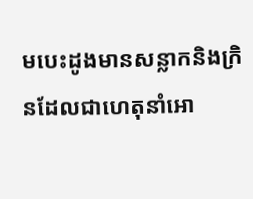មបេះដូងមានសន្លាកនិងក្រិនដែលជាហេតុនាំអោ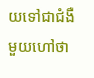យទៅជាជំងឺមួយហៅថា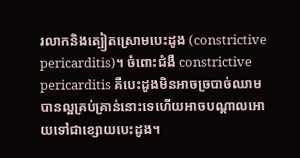រលាកនិងត្បៀតស្រោមបេះដូង (constrictive pericarditis)។ ចំពោះជំងឺ constrictive pericarditis គឺបេះដូងមិនអាចច្របាច់ឈាមបានល្អគ្រប់គ្រាន់នោះទេហើយអាចបណ្តាលអោយទៅជាខ្សោយបេះដូង។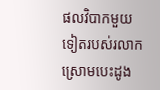ផលវិបាកមួយទៀតរបស់រលាកស្រោមបេះដូង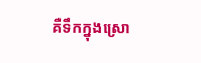គឺទឹកក្នុងស្រោ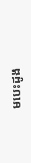មបេះដូង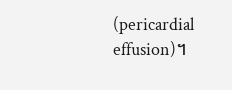(pericardial effusion)។